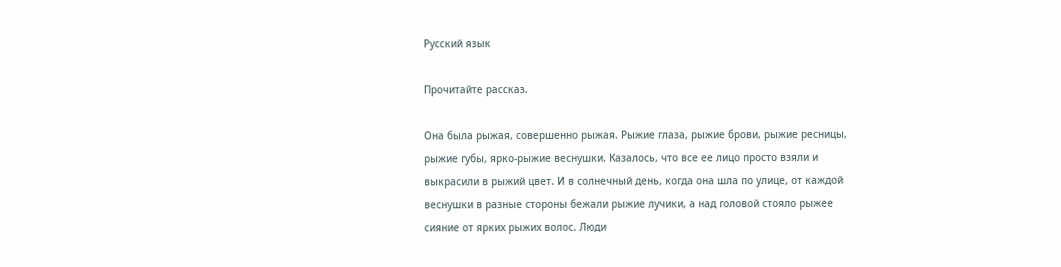Русский язык

Прочитайте рассказ.

Она была рыжая, совершенно рыжая. Рыжие глаза, рыжие брови, рыжие ресницы, рыжие губы, ярко-рыжие веснушки. Казалось, что все ее лицо просто взяли и выкрасили в рыжий цвет. И в солнечный день, когда она шла по улице, от каждой веснушки в разные стороны бежали рыжие лучики, а над головой стояло рыжее сияние от ярких рыжих волос. Люди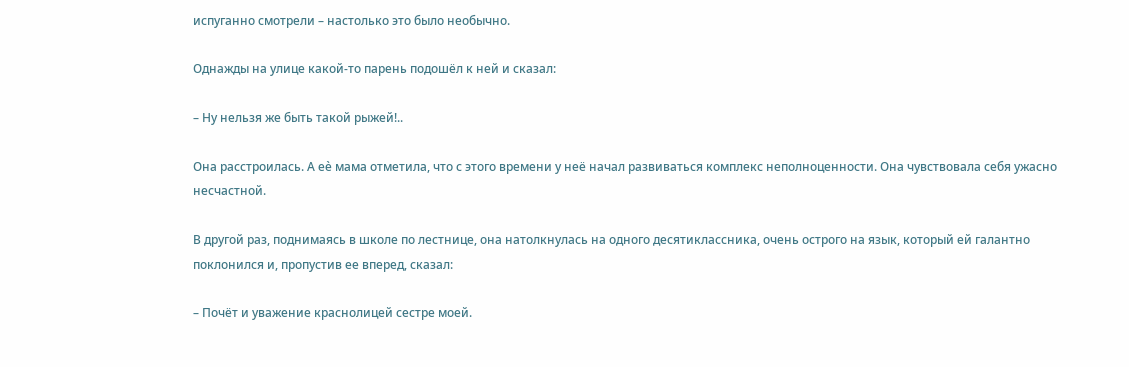испуганно смотрели – настолько это было необычно.

Однажды на улице какой-то парень подошёл к ней и сказал:

– Ну нельзя же быть такой рыжей!..

Она расстроилась. А еѐ мама отметила, что с этого времени у неё начал развиваться комплекс неполноценности. Она чувствовала себя ужасно несчастной.

В другой раз, поднимаясь в школе по лестнице, она натолкнулась на одного десятиклассника, очень острого на язык, который ей галантно поклонился и, пропустив ее вперед, сказал:

– Почёт и уважение краснолицей сестре моей.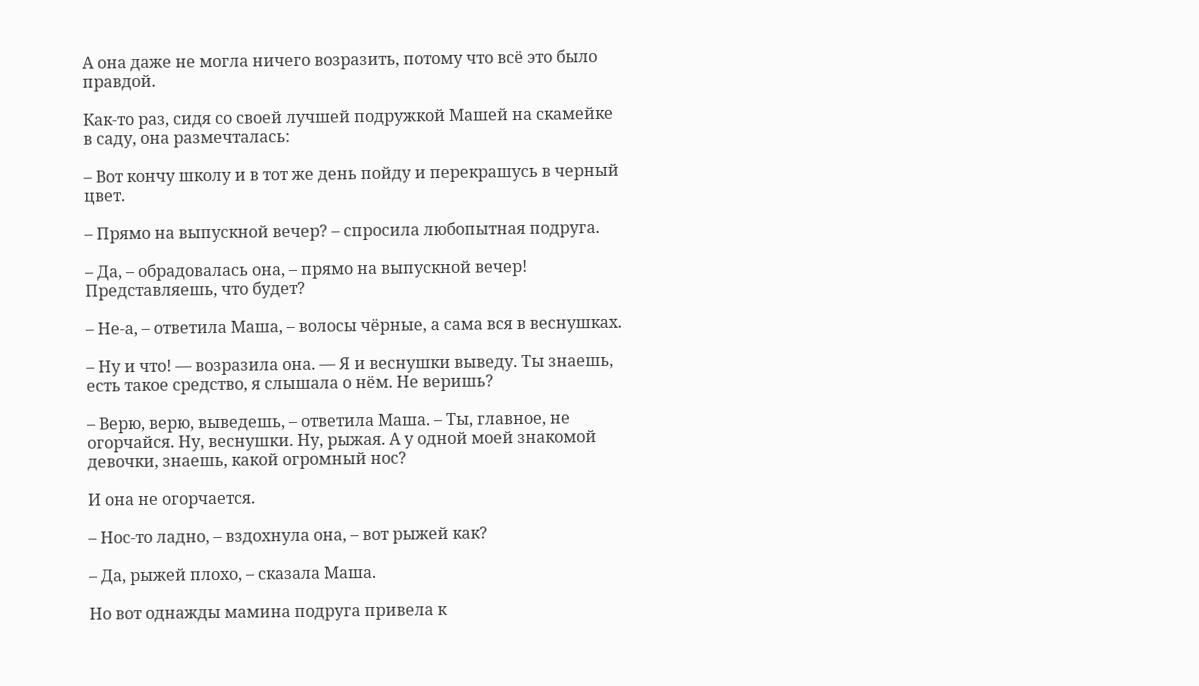А она даже не могла ничего возразить, потому что всё это было правдой.

Как-то раз, сидя со своей лучшей подружкой Машей на скамейке в саду, она размечталась:

– Вот кончу школу и в тот же день пойду и перекрашусь в черный цвет.

– Прямо на выпускной вечер? – спросила любопытная подруга.

– Да, – обрадовалась она, – прямо на выпускной вечер! Представляешь, что будет?

– Не-а, – ответила Маша, – волосы чёрные, а сама вся в веснушках.

– Ну и что! — возразила она. — Я и веснушки выведу. Ты знаешь, есть такое средство, я слышала о нём. Не веришь?

– Верю, верю, выведешь, – ответила Маша. – Ты, главное, не огорчайся. Ну, веснушки. Ну, рыжая. А у одной моей знакомой девочки, знаешь, какой огромный нос?

И она не огорчается.

– Нос-то ладно, – вздохнула она, – вот рыжей как?

– Да, рыжей плохо, – сказала Маша.

Но вот однажды мамина подруга привела к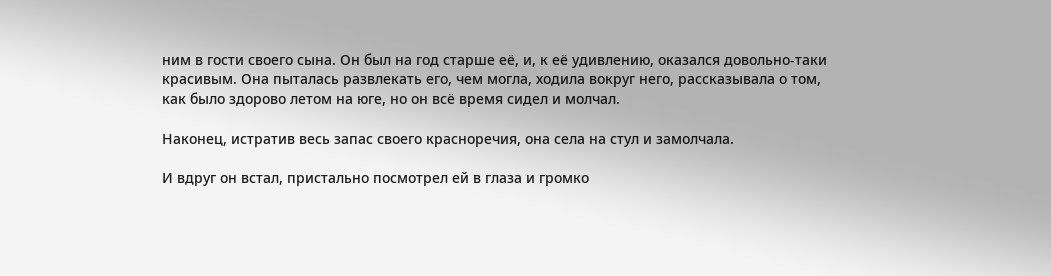ним в гости своего сына. Он был на год старше её, и, к её удивлению, оказался довольно-таки красивым. Она пыталась развлекать его, чем могла, ходила вокруг него, рассказывала о том, как было здорово летом на юге, но он всё время сидел и молчал.

Наконец, истратив весь запас своего красноречия, она села на стул и замолчала.

И вдруг он встал, пристально посмотрел ей в глаза и громко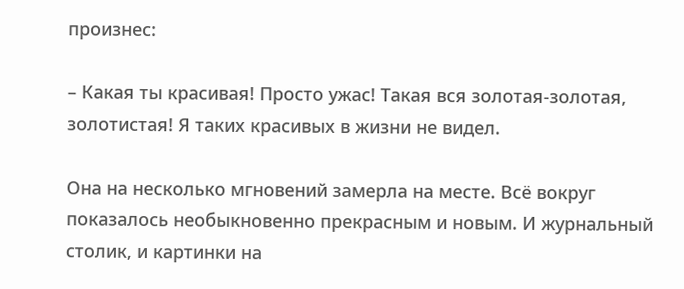произнес:

– Какая ты красивая! Просто ужас! Такая вся золотая-золотая, золотистая! Я таких красивых в жизни не видел.

Она на несколько мгновений замерла на месте. Всё вокруг показалось необыкновенно прекрасным и новым. И журнальный столик, и картинки на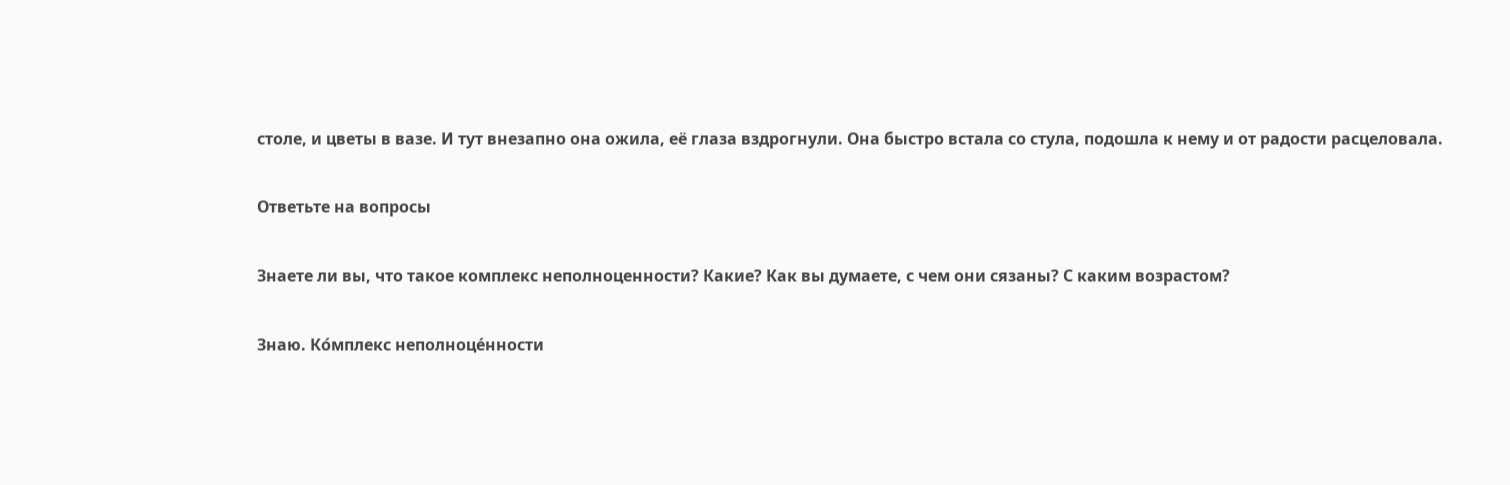столе, и цветы в вазе. И тут внезапно она ожила, её глаза вздрогнули. Она быстро встала со стула, подошла к нему и от радости расцеловала.

Ответьте на вопросы

Знаете ли вы, что такое комплекс неполноценности? Какие? Как вы думаете, с чем они сязаны? С каким возрастом?

Знаю. Ко́мплекс неполноце́нности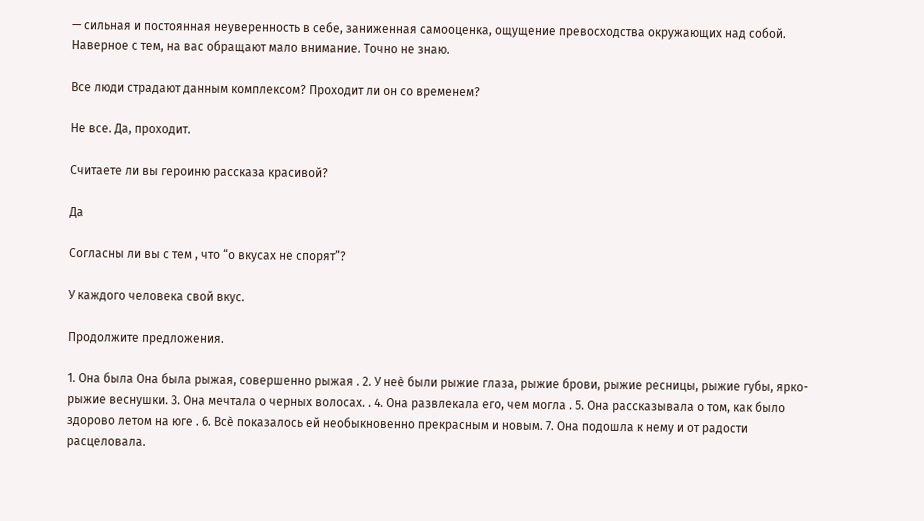— сильная и постоянная неуверенность в себе, заниженная самооценка, ощущение превосходства окружающих над собой. Наверное с тем, на вас обращают мало внимание. Точно не знаю.

Все люди страдают данным комплексом? Проходит ли он со временем?

Не все. Да, проходит.

Считаете ли вы героиню рассказа красивой?

Да

Согласны ли вы с тем , что “о вкусах не спорят”?

У каждого человека свой вкус.

Продолжите предложения.

1. Она была Она была рыжая, совершенно рыжая . 2. У неѐ были рыжие глаза, рыжие брови, рыжие ресницы, рыжие губы, ярко-рыжие веснушки. 3. Она мечтала о черных волосах. . 4. Она развлекала его, чем могла . 5. Она рассказывала о том, как было здорово летом на юге . 6. Всѐ показалось ей необыкновенно прекрасным и новым. 7. Она подошла к нему и от радости расцеловала.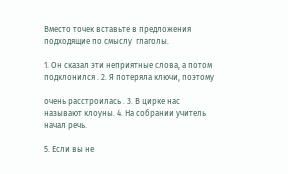Вместо точек вставьте в предложения подходящие по смыслу  глаголы.

1. Он сказал эти неприятные слова, а потом подклонился . 2. Я потеряла ключи, поэтому

очень расстроилась . 3. В цирке нас называют клоуны. 4. На собрании учитель начал речь.

5. Если вы не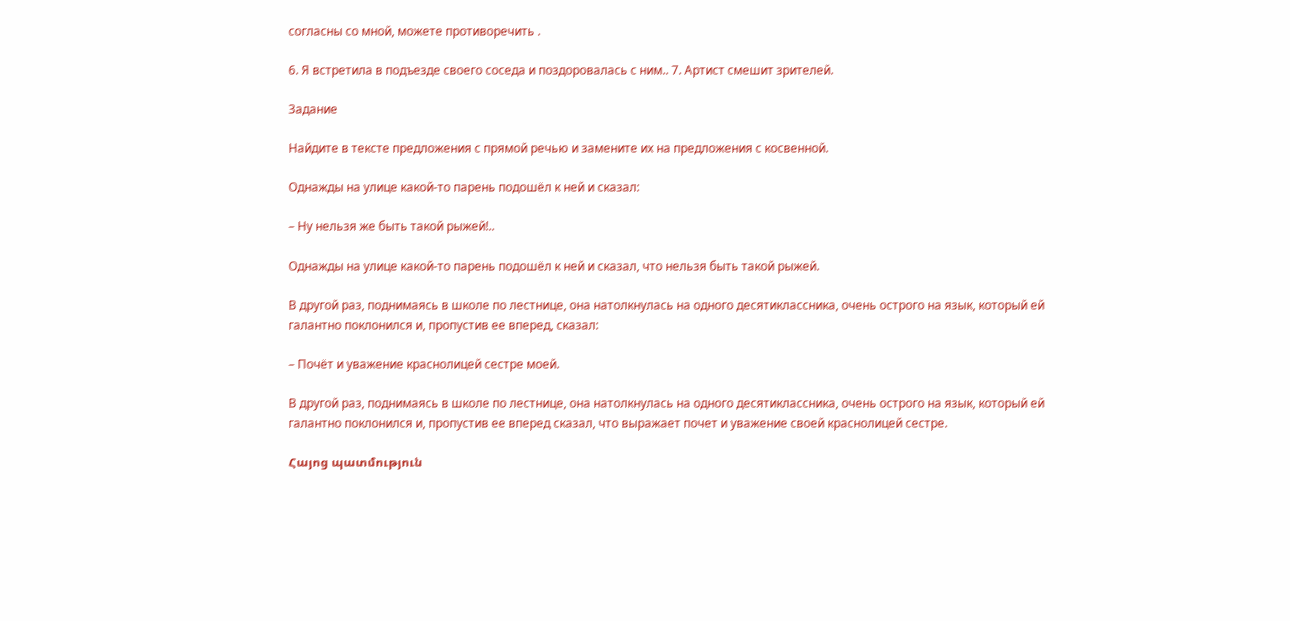согласны со мной, можете противоречить .

6. Я встретила в подъезде своего соседа и поздоровалась с ним.. 7. Артист смешит зрителей.

Задание

Найдите в тексте предложения с прямой речью и замените их на предложения с косвенной.

Однажды на улице какой-то парень подошёл к ней и сказал:

– Ну нельзя же быть такой рыжей!..

Однажды на улице какой-то парень подошёл к ней и сказал, что нельзя быть такой рыжей.

В другой раз, поднимаясь в школе по лестнице, она натолкнулась на одного десятиклассника, очень острого на язык, который ей галантно поклонился и, пропустив ее вперед, сказал:

– Почёт и уважение краснолицей сестре моей.

В другой раз, поднимаясь в школе по лестнице, она натолкнулась на одного десятиклассника, очень острого на язык, который ей галантно поклонился и, пропустив ее вперед сказал, что выражает почет и уважение своей краснолицей сестре.

Հայոց պատմություն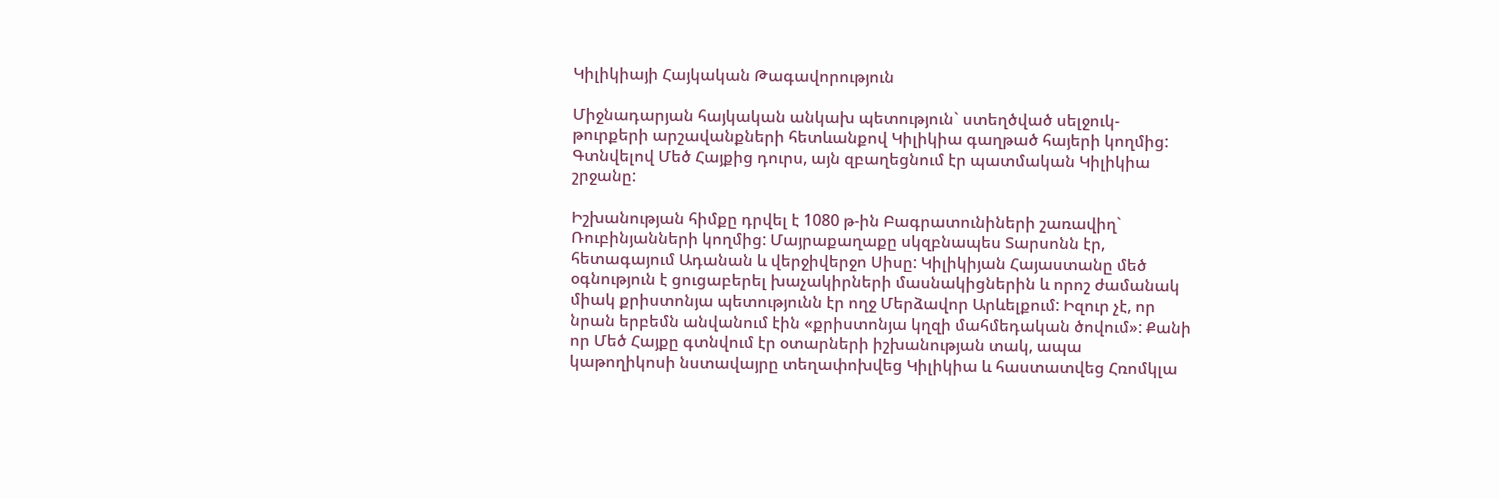Կիլիկիայի Հայկական Թագավորություն

Միջնադարյան հայկական անկախ պետություն` ստեղծված սելջուկ-թուրքերի արշավանքների հետևանքով Կիլիկիա գաղթած հայերի կողմից: Գտնվելով Մեծ Հայքից դուրս, այն զբաղեցնում էր պատմական Կիլիկիա շրջանը:

Իշխանության հիմքը դրվել է 1080 թ-ին Բագրատունիների շառավիղ` Ռուբինյանների կողմից: Մայրաքաղաքը սկզբնապես Տարսոնն էր, հետագայում Ադանան և վերջիվերջո Սիսը: Կիլիկիյան Հայաստանը մեծ օգնություն է ցուցաբերել խաչակիրների մասնակիցներին և որոշ ժամանակ միակ քրիստոնյա պետությունն էր ողջ Մերձավոր Արևելքում: Իզուր չէ, որ նրան երբեմն անվանում էին «քրիստոնյա կղզի մահմեդական ծովում»: Քանի որ Մեծ Հայքը գտնվում էր օտարների իշխանության տակ, ապա կաթողիկոսի նստավայրը տեղափոխվեց Կիլիկիա և հաստատվեց Հռոմկլա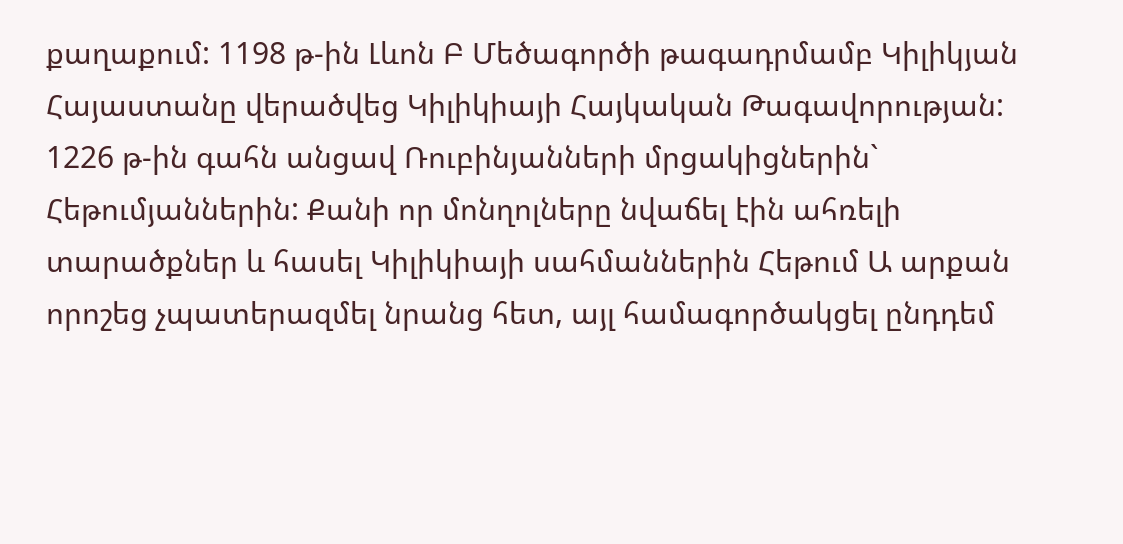քաղաքում: 1198 թ-ին Լևոն Բ Մեծագործի թագադրմամբ Կիլիկյան Հայաստանը վերածվեց Կիլիկիայի Հայկական Թագավորության: 1226 թ-ին գահն անցավ Ռուբինյանների մրցակիցներին` Հեթումյաններին: Քանի որ մոնղոլները նվաճել էին ահռելի տարածքներ և հասել Կիլիկիայի սահմաններին Հեթում Ա արքան որոշեց չպատերազմել նրանց հետ, այլ համագործակցել ընդդեմ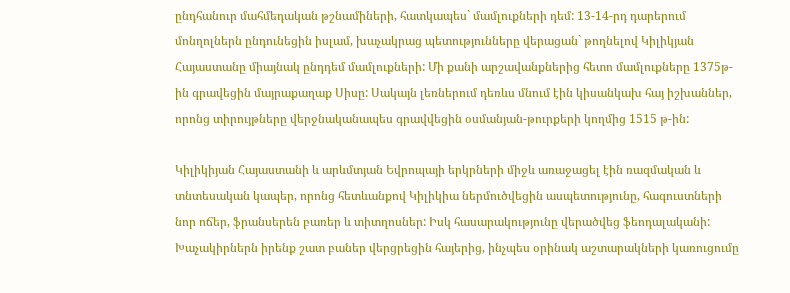ընդհանուր մահմեդական թշնամիների, հատկապես` մամլուքների դեմ: 13-14-րդ դարերում մոնղոլներն ընդունեցին իսլամ, խաչակրաց պետությունները վերացան` թողնելով Կիլիկյան Հայաստանը միայնակ ընդդեմ մամլուքների: Մի քանի արշավանքներից հետո մամլուքները 1375թ-ին գրավեցին մայրաքաղաք Սիսը: Սակայն լեռներում դեռևս մնում էին կիսանկախ հայ իշխաններ, որոնց տիրույթները վերջնականապես գրավվեցին օսմանյան-թուրքերի կողմից 1515 թ-ին:

Կիլիկիյան Հայաստանի և արևմտյան Եվրոպայի երկրների միջև առաջացել էին ռազմական և տնտեսական կապեր, որոնց հետևանքով Կիլիկիա ներմուծվեցին ասպետությունը, հագուստների նոր ոճեր, ֆրանսերեն բառեր և տիտղոսներ: Իսկ հասարակությունը վերածվեց ֆեոդալականի: Խաչակիրներն իրենք շատ բաներ վերցրեցին հայերից, ինչպես օրինակ աշտարակների կառուցումը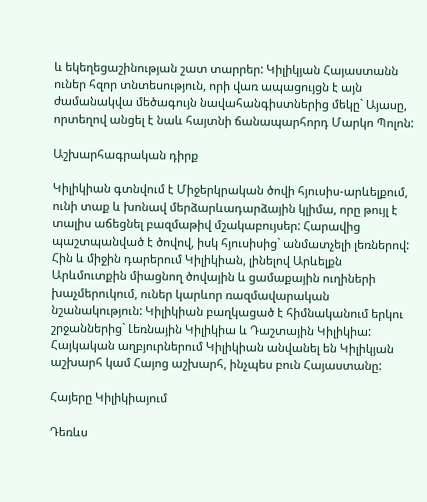և եկեղեցաշինության շատ տարրեր: Կիլիկյան Հայաստանն ուներ հզոր տնտեսություն, որի վառ ապացույցն է այն ժամանակվա մեծագույն նավահանգիստներից մեկը` Այասը, որտեղով անցել է նաև հայտնի ճանապարհորդ Մարկո Պոլոն:

Աշխարհագրական դիրք

Կիլիկիան գտնվում է Միջերկրական ծովի հյուսիս-արևելքում, ունի տաք և խոնավ մերձարևադարձային կլիմա, որը թույլ է տալիս աճեցնել բազմաթիվ մշակաբույսեր: Հարավից պաշտպանված է ծովով, իսկ հյուսիսից` անմատչելի լեռներով: Հին և միջին դարերում Կիլիկիան, լինելով Արևելքն Արևմուտքին միացնող ծովային և ցամաքային ուղիների խաչմերուկում, ուներ կարևոր ռազմավարական նշանակություն: Կիլիկիան բաղկացած է հիմնականում երկու շրջաններից` Լեռնային Կիլիկիա և Դաշտային Կիլիկիա: Հայկական աղբյուրներում Կիլիկիան անվանել են Կիլիկյան աշխարհ կամ Հայոց աշխարհ, ինչպես բուն Հայաստանը:

Հայերը Կիլիկիայում

Դեռևս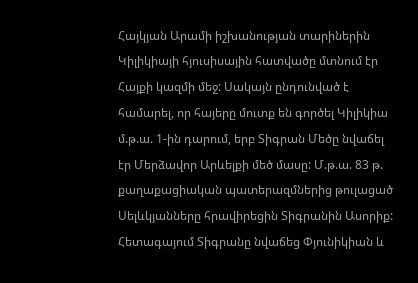Հայկյան Արամի իշխանության տարիներին Կիլիկիայի հյուսիսային հատվածը մտնում էր Հայքի կազմի մեջ: Սակայն ընդունված է համարել, որ հայերը մուտք են գործել Կիլիկիա մ.թ.ա. 1-ին դարում, երբ Տիգրան Մեծը նվաճել էր Մերձավոր Արևելքի մեծ մասը: Մ.թ.ա. 83 թ. քաղաքացիական պատերազմներից թուլացած Սելևկյանները հրավիրեցին Տիգրանին Ասորիք: Հետագայում Տիգրանը նվաճեց Փյունիկիան և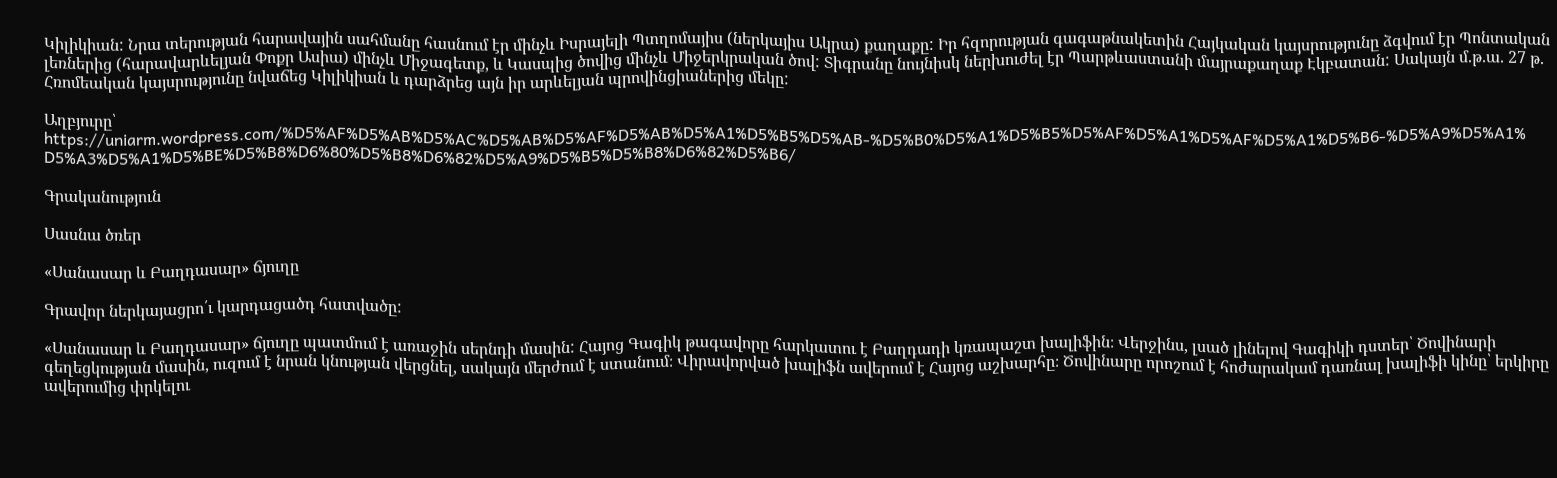Կիլիկիան: Նրա տերության հարավային սահմանը հասնում էր մինչև Իսրայելի Պտղոմայիս (ներկայիս Ակրա) քաղաքը: Իր հզորության գագաթնակետին Հայկական կայսրությունը ձգվում էր Պոնտական լեռներից (հարավարևելյան Փոքր Ասիա) մինչև Միջագետք, և Կասպից ծովից մինչև Միջերկրական ծով: Տիգրանը նույնիսկ ներխուժել էր Պարթևաստանի մայրաքաղաք Էկբատան: Սակայն մ.թ.ա. 27 թ. Հռոմեական կայսրությունը նվաճեց Կիլիկիան և դարձրեց այն իր արևելյան պրովինցիաներից մեկը:

Աղբյուրը՝ https://uniarm.wordpress.com/%D5%AF%D5%AB%D5%AC%D5%AB%D5%AF%D5%AB%D5%A1%D5%B5%D5%AB-%D5%B0%D5%A1%D5%B5%D5%AF%D5%A1%D5%AF%D5%A1%D5%B6-%D5%A9%D5%A1%D5%A3%D5%A1%D5%BE%D5%B8%D6%80%D5%B8%D6%82%D5%A9%D5%B5%D5%B8%D6%82%D5%B6/

Գրականություն

Սասնա ծռեր

«Սանասար և Բաղդասար» ճյուղը

Գրավոր ներկայացրո՛ւ կարդացածդ հատվածը:

«Սանասար և Բաղդասար» ճյուղը պատմում է առաջին սերնդի մասին: Հայոց Գագիկ թագավորը հարկատու է Բաղդադի կռապաշտ խալիֆին։ Վերջինս, լսած լինելով Գագիկի դստեր՝ Ծովինարի գեղեցկության մասին, ուզում է նրան կնության վերցնել, սակայն մերժում է ստանում։ Վիրավորված խալիֆն ավերում է Հայոց աշխարհը։ Ծովինարը որոշում է հոժարակամ դառնալ խալիֆի կինը՝ երկիրը ավերումից փրկելու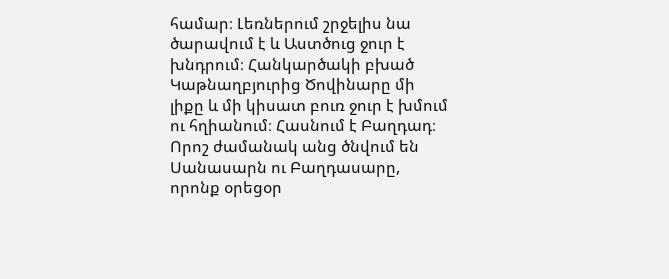համար։ Լեռներում շրջելիս նա ծարավում է և Աստծուց ջուր է խնդրում։ Հանկարծակի բխած Կաթնաղբյուրից Ծովինարը մի լիքը և մի կիսատ բուռ ջուր է խմում ու հղիանում։ Հասնում է Բաղդադ։ Որոշ ժամանակ անց ծնվում են Սանասարն ու Բաղդասարը, որոնք օրեցօր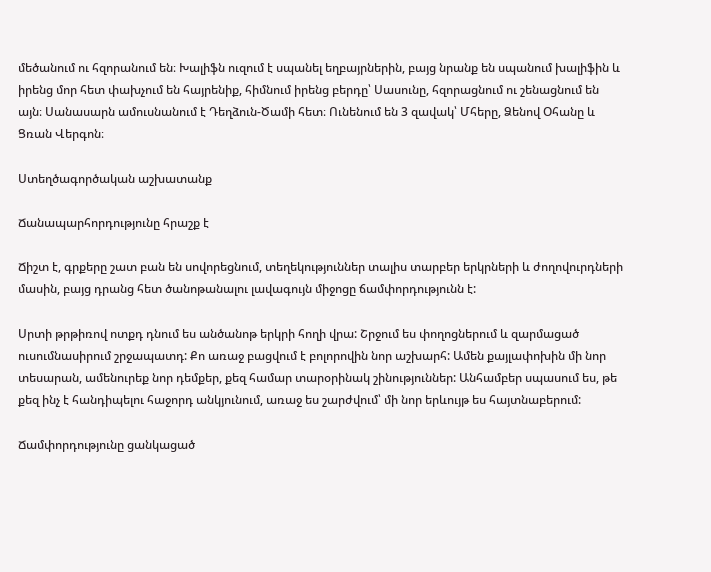մեծանում ու հզորանում են։ Խալիֆն ուզում է սպանել եղբայրներին, բայց նրանք են սպանում խալիֆին և իրենց մոր հետ փախչում են հայրենիք, հիմնում իրենց բերդը՝ Սասունը, հզորացնում ու շենացնում են այն։ Սանասարն ամուսնանում է Դեղձուն-Ծամի հետ։ Ունենում են 3 զավակ՝ Մհերը, Ձենով Օհանը և Ցռան Վերգոն։

Ստեղծագործական աշխատանք

Ճանապարհորդությունը հրաշք է

Ճիշտ է, գրքերը շատ բան են սովորեցնում, տեղեկություններ տալիս տարբեր երկրների և ժողովուրդների մասին, բայց դրանց հետ ծանոթանալու լավագույն միջոցը ճամփորդությունն է:

Սրտի թրթիռով ոտքդ դնում ես անծանոթ երկրի հողի վրա: Շրջում ես փողոցներում և զարմացած ուսումնասիրում շրջապատդ: Քո առաջ բացվում է բոլորովին նոր աշխարհ: Ամեն քայլափոխին մի նոր տեսարան, ամենուրեք նոր դեմքեր, քեզ համար տարօրինակ շինություններ: Անհամբեր սպասում ես, թե քեզ ինչ է հանդիպելու հաջորդ անկյունում, առաջ ես շարժվում՝ մի նոր երևույթ ես հայտնաբերում:

Ճամփորդությունը ցանկացած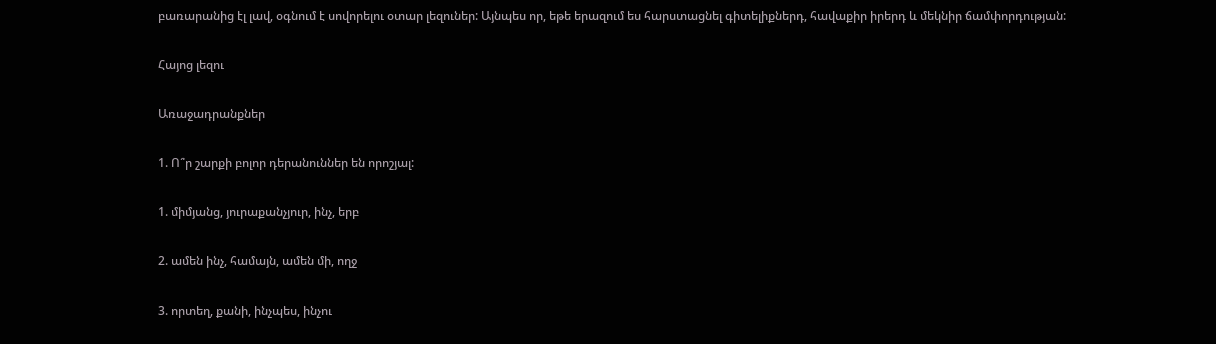բառարանից էլ լավ, օգնում է սովորելու օտար լեզուներ: Այնպես որ, եթե երազում ես հարստացնել գիտելիքներդ, հավաքիր իրերդ և մեկնիր ճամփորդության:

Հայոց լեզու

Առաջադրանքներ

1. Ո՞ր շարքի բոլոր դերանուններ են որոշյալ:

1. միմյանց, յուրաքանչյուր, ինչ, երբ

2. ամեն ինչ, համայն, ամեն մի, ողջ

3. որտեղ, քանի, ինչպես, ինչու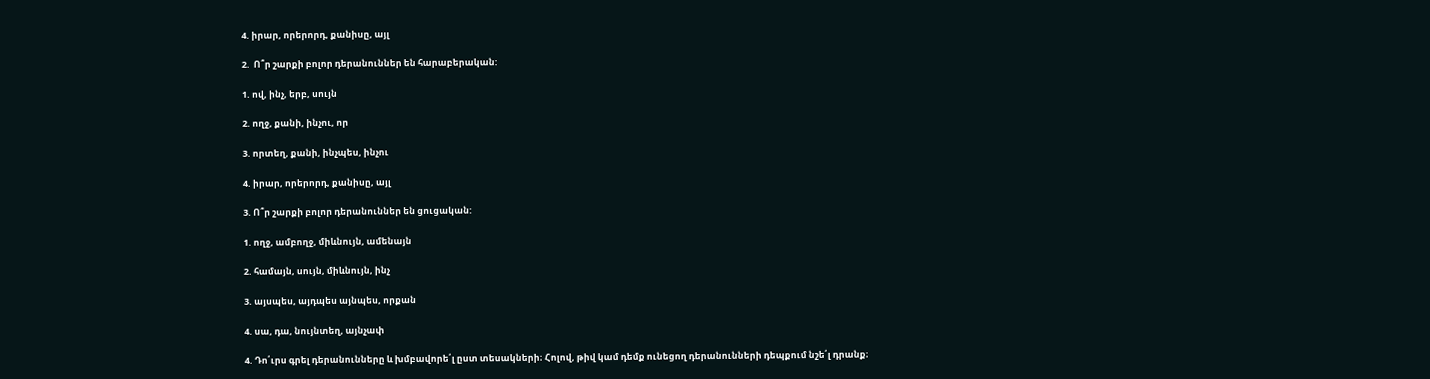4. իրար, որերորդ, քանիսը, այլ

2.  Ո՞ր շարքի բոլոր դերանուններ են հարաբերական:

1. ով, ինչ, երբ, սույն

2. ողջ, քանի, ինչու, որ

3. որտեղ, քանի, ինչպես, ինչու

4. իրար, որերորդ, քանիսը, այլ

3. Ո՞ր շարքի բոլոր դերանուններ են ցուցական:

1. ողջ, ամբողջ, միևնույն, ամենայն

2. համայն, սույն, միևնույն, ինչ

3. այսպես, այդպես այնպես, որքան

4. սա, դա, նույնտեղ, այնչափ

4. Դո՛ւրս գրել դերանունները և խմբավորե՛լ ըստ տեսակների։ Հոլով, թիվ կամ դեմք ունեցող դերանունների դեպքում նշե՛լ դրանք։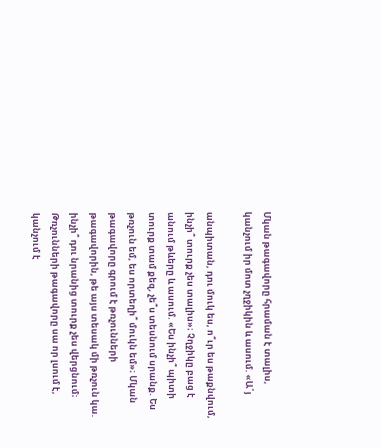Մկան թագավորը հրաման է տալիս, կանչում իր մոտ չղջիկին և ասում. «Ա՛յ

անպիտան, դու մուկ ես, ո՞ւր ես թաքնվում, ինչի՞ տուրք չես տալիս»։ Չղջիկը բաց է անում թևերը և ասում. «Ես ինչի՞ պիտի տուրք տամ քեզ, չե՞ս տեսնում սրանք. Ես թռչուն եմ, ես որտեղի՞ մուկն եմ»։ Մկան թագավորը գրում է թռչունների թագավորին, թե այս տեսակ մի թռչուն կա. ինչի՞ դու նրանից տուրք չես վերցնում։ Թռչունների թագավորը սա որ լսում է, կանչում է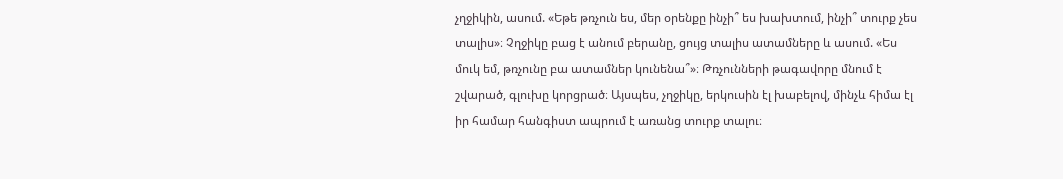չղջիկին, ասում. «Եթե թռչուն ես, մեր օրենքը ինչի՞ ես խախտում, ինչի՞ տուրք չես տալիս»։ Չղջիկը բաց է անում բերանը, ցույց տալիս ատամները և ասում. «Ես մուկ եմ, թռչունը բա ատամներ կունենա՞»։ Թռչունների թագավորը մնում է շվարած, գլուխը կորցրած։ Այսպես, չղջիկը, երկուսին էլ խաբելով, մինչև հիմա էլ իր համար հանգիստ ապրում է առանց տուրք տալու։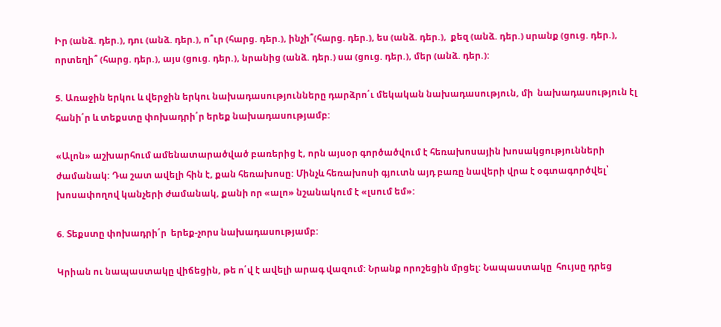Իր (անձ. դեր.), դու (անձ. դեր.), ո՞ւր (հարց. դեր.), ինչի՞(հարց. դեր.), ես (անձ. դեր.),  քեզ (անձ. դեր.) սրանք (ցուց. դեր.), որտեղի՞ (հարց. դեր.), այս (ցուց. դեր.), նրանից (անձ. դեր.) սա (ցուց. դեր.), մեր (անձ. դեր.):

5. Առաջին երկու և վերջին երկու նախադասությունները դարձրո՛ւ մեկական նախադասություն, մի  նախադասություն էլ հանի՛ր և տեքստը փոխադրի՛ր երեք նախադասությամբ:

«Ալոն» աշխարհում ամենատարածված բառերից է, որն այսօր գործածվում է հեռախոսային խոսակցությունների ժամանակ: Դա շատ ավելի հին է, քան հեռախոսը: Մինչև հեռախոսի գյուտն այդ բառը նավերի վրա է օգտագործվել՝ խոսափողով կանչերի ժամանակ, քանի որ «ալո» նշանակում է «լսում եմ»:

6. Տեքստը փոխադրի՛ր  երեք-չորս նախադասությամբ:

Կրիան ու նապաստակը վիճեցին, թե ո՛վ է ավելի արագ վազում: Նրանք որոշեցին մրցել: Նապաստակը  հույսը դրեց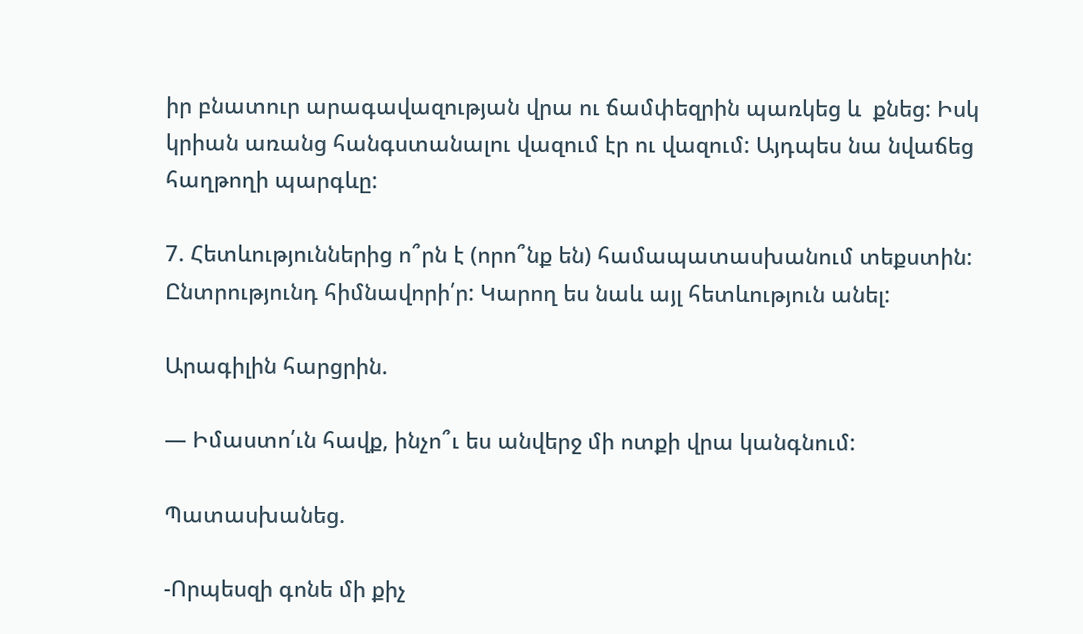իր բնատուր արագավազության վրա ու ճամփեզրին պառկեց և  քնեց: Իսկ կրիան առանց հանգստանալու վազում էր ու վազում: Այդպես նա նվաճեց հաղթողի պարգևը:

7. Հետևություններից ո՞րն է (որո՞նք են) համապատասխանում տեքստին: Ընտրությունդ հիմնավորի՛ր: Կարող ես նաև այլ հետևություն անել:

Արագիլին հարցրին.

— Իմաստո՛ւն հավք, ինչո՞ւ ես անվերջ մի ոտքի վրա կանգնում:

Պատասխանեց.

-Որպեսզի գոնե մի քիչ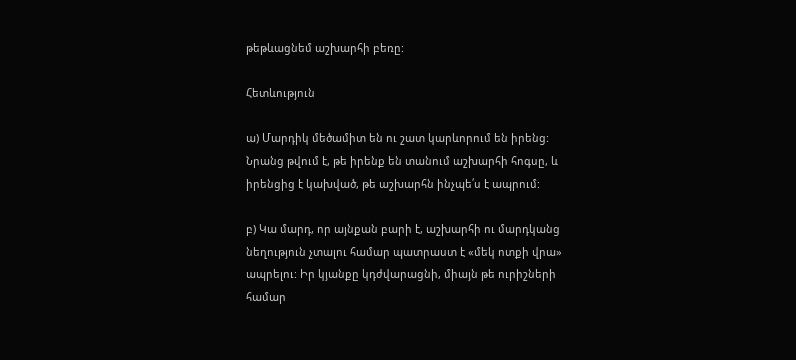թեթևացնեմ աշխարհի բեռը:

Հետևություն

ա) Մարդիկ մեծամիտ են ու շատ կարևորում են իրենց: Նրանց թվում է, թե իրենք են տանում աշխարհի հոգսը, և իրենցից է կախված, թե աշխարհն ինչպե՛ս է ապրում:

բ) Կա մարդ, որ այնքան բարի է, աշխարհի ու մարդկանց նեղություն չտալու համար պատրաստ է «մեկ ոտքի վրա» ապրելու: Իր կյանքը կդժվարացնի, միայն թե ուրիշների համար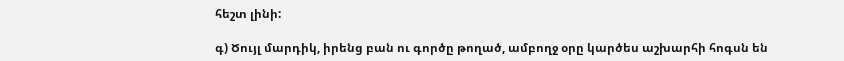հեշտ լինի:

գ) Ծույլ մարդիկ, իրենց բան ու գործը թողած, ամբողջ օրը կարծես աշխարհի հոգսն են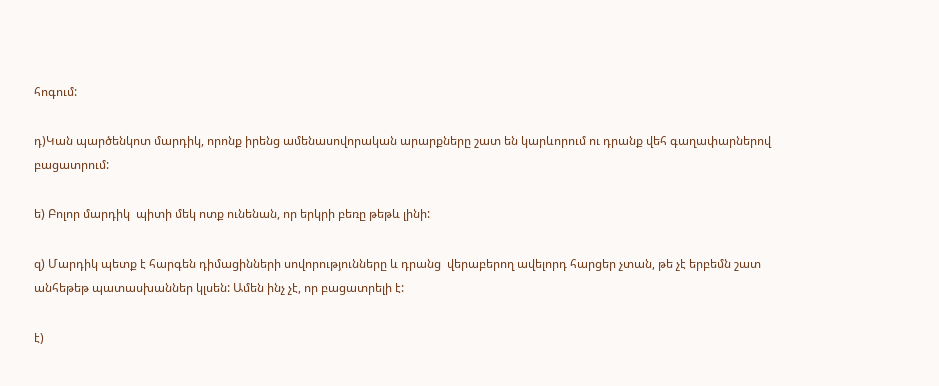հոգում:

դ)Կան պարծենկոտ մարդիկ, որոնք իրենց ամենասովորական արարքները շատ են կարևորում ու դրանք վեհ գաղափարներով բացատրում:

ե) Բոլոր մարդիկ  պիտի մեկ ոտք ունենան, որ երկրի բեռը թեթև լինի:

զ) Մարդիկ պետք է հարգեն դիմացինների սովորությունները և դրանց  վերաբերող ավելորդ հարցեր չտան, թե չէ երբեմն շատ անհեթեթ պատասխաններ կլսեն: Ամեն ինչ չէ, որ բացատրելի է:

է)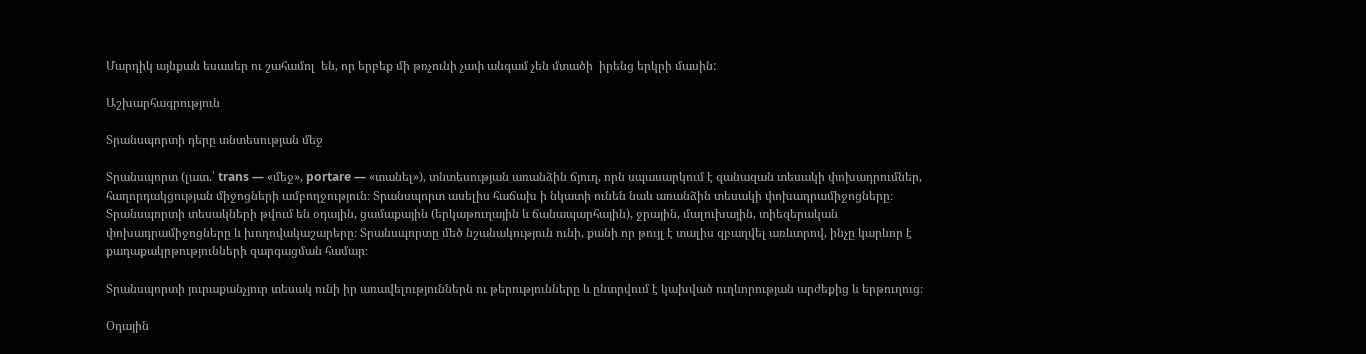Մարդիկ այնքան եսասեր ու շահամոլ  են, որ երբեք մի թռչունի չափ անգամ չեն մտածի  իրենց երկրի մասին:

Աշխարհագրություն

Տրանսպորտի դերը տնտեսության մեջ

Տրանսպորտ (լատ.՝ trans — «մեջ», portare — «տանել»), տնտեսության առանձին ճյուղ, որն սպասարկում է զանազան տեսակի փոխադրումներ, հաղորդակցության միջոցների ամբողջություն։ Տրանսպորտ ասելիս հաճախ ի նկատի ունեն նաև առանձին տեսակի փոխադրամիջոցները։ Տրանսպորտի տեսակների թվում են օդային, ցամաքային (երկաթուղային և ճանապարհային), ջրային, մալուխային, տիեզերական փոխադրամիջոցները և խողովակաշարերը։ Տրանսպորտը մեծ նշանակություն ունի, քանի որ թույլ է տալիս զբաղվել առևտրով, ինչը կարևոր է քաղաքակրթությունների զարգացման համար։

Տրանսպորտի յուրաքանչյուր տեսակ ունի իր առավելություններն ու թերությունները և ընտրվում է կախված ուղևորության արժեքից և երթուղուց։

Օդային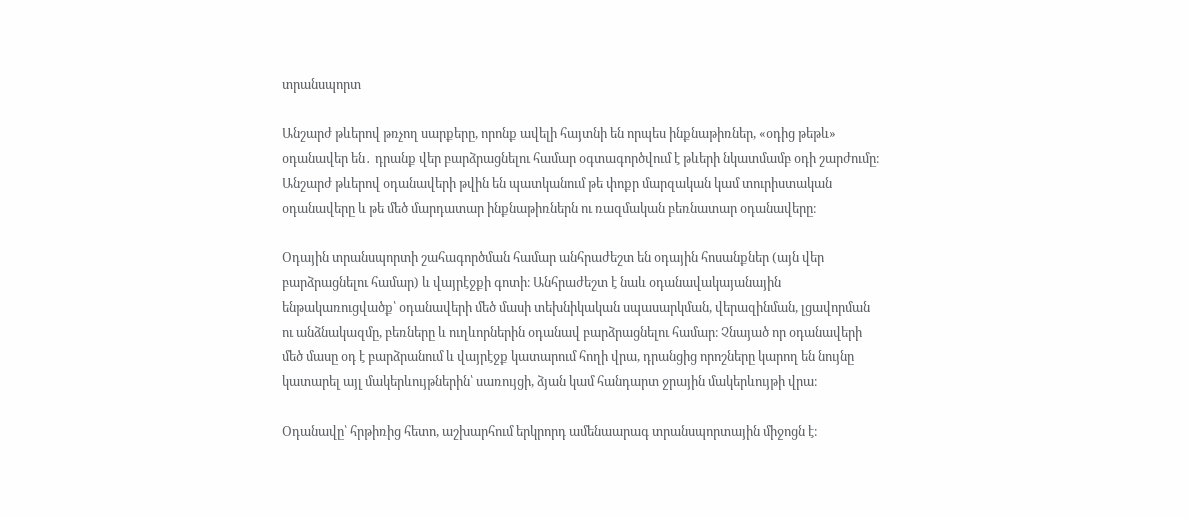տրանսպորտ

Անշարժ թևերով թռչող սարքերը, որոնք ավելի հայտնի են որպես ինքնաթիռներ, «օդից թեթև» օդանավեր են․ դրանք վեր բարձրացնելու համար օգտագործվում է թևերի նկատմամբ օդի շարժումը։ Անշարժ թևերով օդանավերի թվին են պատկանում թե փոքր մարզական կամ տուրիստական օդանավերը և թե մեծ մարդատար ինքնաթիռներն ու ռազմական բեռնատար օդանավերը։

Օդային տրանսպորտի շահագործման համար անհրաժեշտ են օդային հոսանքներ (այն վեր բարձրացնելու համար) և վայրէջքի գոտի։ Անհրաժեշտ է նաև օդանավակայանային ենթակառուցվածք՝ օդանավերի մեծ մասի տեխնիկական սպասարկման, վերազինման, լցավորման ու անձնակազմը, բեռները և ուղևորներին օդանավ բարձրացնելու համար։ Չնայած որ օդանավերի մեծ մասը օդ է բարձրանում և վայրէջք կատարում հողի վրա, դրանցից որոշները կարող են նույնը կատարել այլ մակերևույթներին՝ սառույցի, ձյան կամ հանդարտ ջրային մակերևույթի վրա։

Օդանավը՝ հրթիռից հետո, աշխարհում երկրորդ ամենաարագ տրանսպորտային միջոցն է։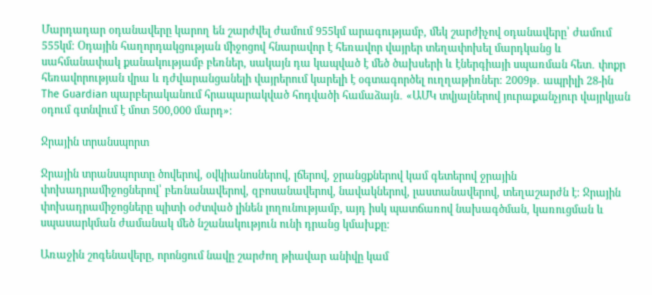Մարդադար օդանավերը կարող են շարժվել ժամում 955կմ արագությամբ, մեկ շարժիչով օդանավերը՝ ժամում 555կմ։ Օդային հաղորդակցության միջոցով հնարավոր է հեռավոր վայրեր տեղափոխել մարդկանց և սահմանափակ քանակությամբ բեռներ, սակայն դա կապված է մեծ ծախսերի և էներգիայի սպառման հետ․ փոքր հեռավորության վրա և դժվարանցանելի վայրերում կարելի է օգտագործել ուղղաթիռներ։ 2009թ․ ապրիլի 28-ին The Guardian պարբերականում հրապարակված հոդվածի համաձայն․ «ԱՄԿ տվյալներով յուրաքանչյուր վայրկյան օդում գտնվում է մոտ 500,000 մարդ»։

Ջրային տրանսպորտ

Ջրային տրանսպորտը ծովերով, օվկիանոսներով, լճերով, ջրանցքներով կամ գետերով ջրային փոխադրամիջոցներով՝ բեռնանավերով, զբոսանավերով, նավակներով, լաստանավերով, տեղաշարժն է։ Ջրային փոխադրամիջոցները պիտի օժտված լինեն լողունությամբ, այդ իսկ պատճառով նախագծման, կառուցման և սպասարկման ժամանակ մեծ նշանակություն ունի դրանց կմախքը։

Առաջին շոգենավերը, որոնցում նավը շարժող թիավար անիվը կամ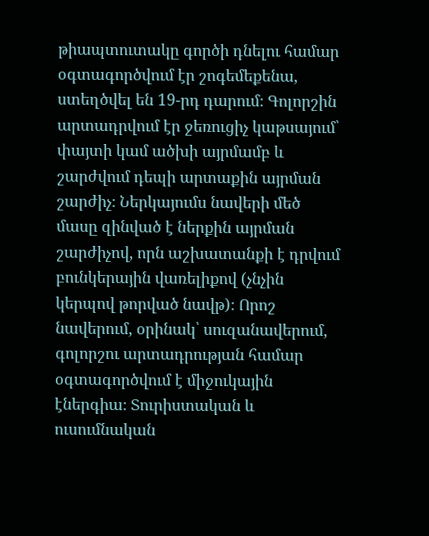թիապտուտակը գործի դնելու համար օգտագործվում էր շոգեմեքենա, ստեղծվել են 19-րդ դարում։ Գոլորշին արտադրվում էր ջեռուցիչ կաթսայում՝ փայտի կամ ածխի այրմամբ և շարժվում դեպի արտաքին այրման շարժիչ։ Ներկայումս նավերի մեծ մասը զինված է ներքին այրման շարժիչով, որն աշխատանքի է դրվում բունկերային վառելիքով (չնչին կերպով թորված նավթ)։ Որոշ նավերում, օրինակ՝ սուզանավերում, գոլորշու արտադրության համար օգտագործվում է միջուկային էներգիա։ Տուրիստական և ուսումնական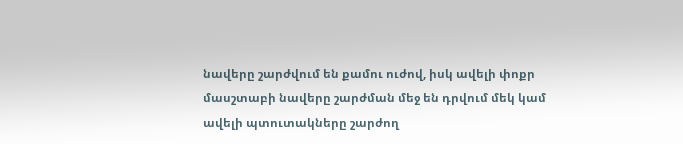նավերը շարժվում են քամու ուժով, իսկ ավելի փոքր մասշտաբի նավերը շարժման մեջ են դրվում մեկ կամ ավելի պտուտակները շարժող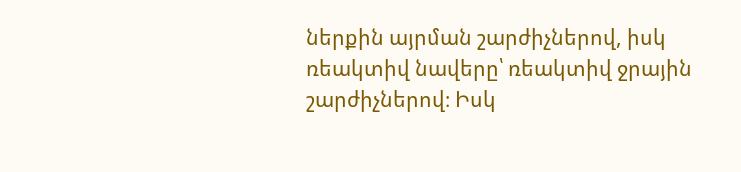ներքին այրման շարժիչներով, իսկ ռեակտիվ նավերը՝ ռեակտիվ ջրային շարժիչներով։ Իսկ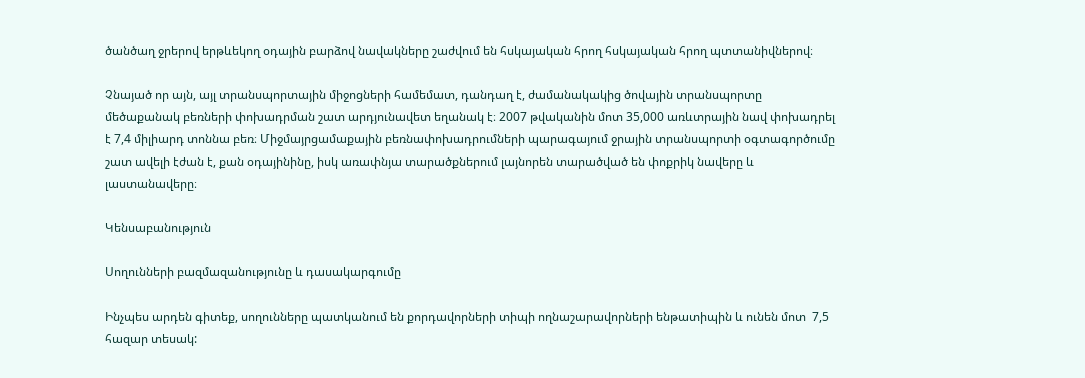ծանծաղ ջրերով երթևեկող օդային բարձով նավակները շաժվում են հսկայական հրող հսկայական հրող պտտանիվներով։

Չնայած որ այն, այլ տրանսպորտային միջոցների համեմատ, դանդաղ է, ժամանակակից ծովային տրանսպորտը մեծաքանակ բեռների փոխադրման շատ արդյունավետ եղանակ է։ 2007 թվականին մոտ 35,000 առևտրային նավ փոխադրել է 7,4 միլիարդ տոննա բեռ։ Միջմայրցամաքային բեռնափոխադրումների պարագայում ջրային տրանսպորտի օգտագործումը շատ ավելի էժան է, քան օդայինինը, իսկ առափնյա տարածքներում լայնորեն տարածված են փոքրիկ նավերը և լաստանավերը։

Կենսաբանություն

Սողունների բազմազանությունը և դասակարգումը

Ինչպես արդեն գիտեք, սողունները պատկանում են քորդավորների տիպի ողնաշարավորների ենթատիպին և ունեն մոտ  7,5  հազար տեսակ: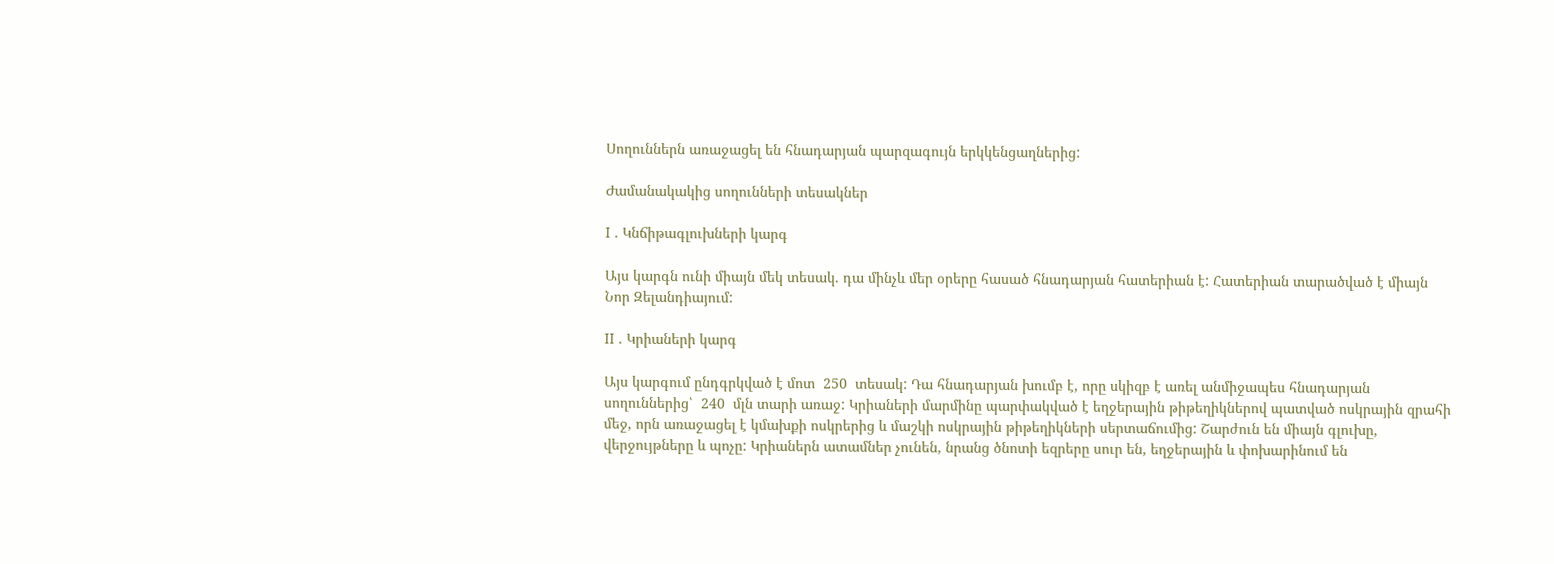Սողուններն առաջացել են հնադարյան պարզագույն երկկենցաղներից:

Ժամանակակից սողունների տեսակներ

I . Կնճիթագլուխների կարգ

Այս կարգն ունի միայն մեկ տեսակ. դա մինչև մեր օրերը հասած հնադարյան հատերիան է: Հատերիան տարածված է միայն Նոր Զելանդիայում:

II . Կրիաների կարգ

Այս կարգում ընդգրկված է մոտ  250  տեսակ: Դա հնադարյան խումբ է, որը սկիզբ է առել անմիջապես հնադարյան սողուններից՝  240  մլն տարի առաջ: Կրիաների մարմինը պարփակված է եղջերային թիթեղիկներով պատված ոսկրային զրահի մեջ, որն առաջացել է կմախքի ոսկրերից և մաշկի ոսկրային թիթեղիկների սերտաճումից: Շարժուն են միայն գլուխը, վերջույթները և պոչը: Կրիաներն ատամներ չունեն, նրանց ծնոտի եզրերը սուր են, եղջերային և փոխարինում են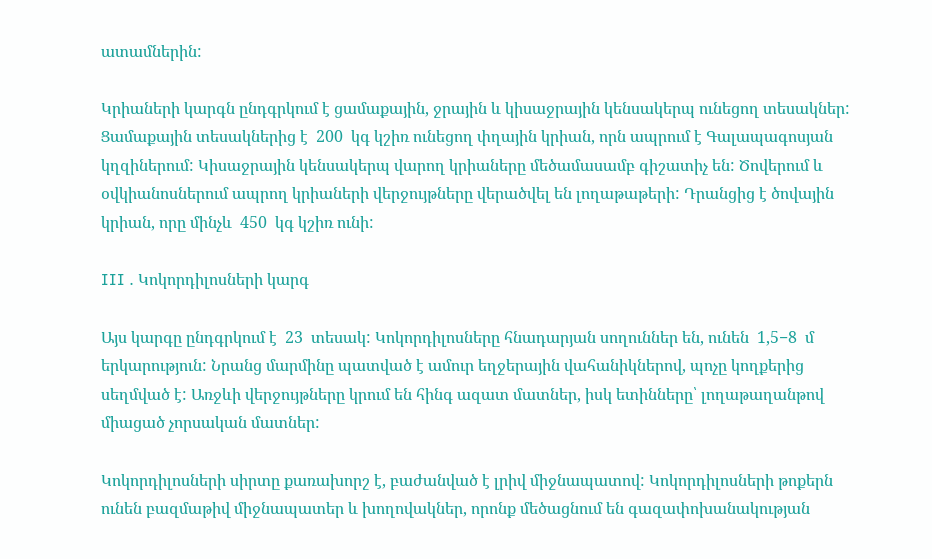ատամներին:

Կրիաների կարգն ընդգրկում է ցամաքային, ջրային և կիսաջրային կենսակերպ ունեցող տեսակներ: Ցամաքային տեսակներից է  200  կգ կշիռ ունեցող փղային կրիան, որն ապրում է Գալապագոսյան կղզիներում: Կիսաջրային կենսակերպ վարող կրիաները մեծամասամբ գիշատիչ են: Ծովերում և օվկիանոսներում ապրող կրիաների վերջույթները վերածվել են լողաթաթերի: Դրանցից է ծովային կրիան, որը մինչև  450  կգ կշիռ ունի:

III . Կոկորդիլոսների կարգ

Այս կարգը ընդգրկում է  23  տեսակ: Կոկորդիլոսները հնադարյան սողուններ են, ունեն  1,5−8  մ երկարություն: Նրանց մարմինը պատված է ամուր եղջերային վահանիկներով, պոչը կողքերից սեղմված է: Առջևի վերջույթները կրում են հինգ ազատ մատներ, իսկ ետինները՝ լողաթաղանթով միացած չորսական մատներ:

Կոկորդիլոսների սիրտը քառախորշ է, բաժանված է լրիվ միջնապատով: Կոկորդիլոսների թոքերն ունեն բազմաթիվ միջնապատեր և խողովակներ, որոնք մեծացնում են գազափոխանակության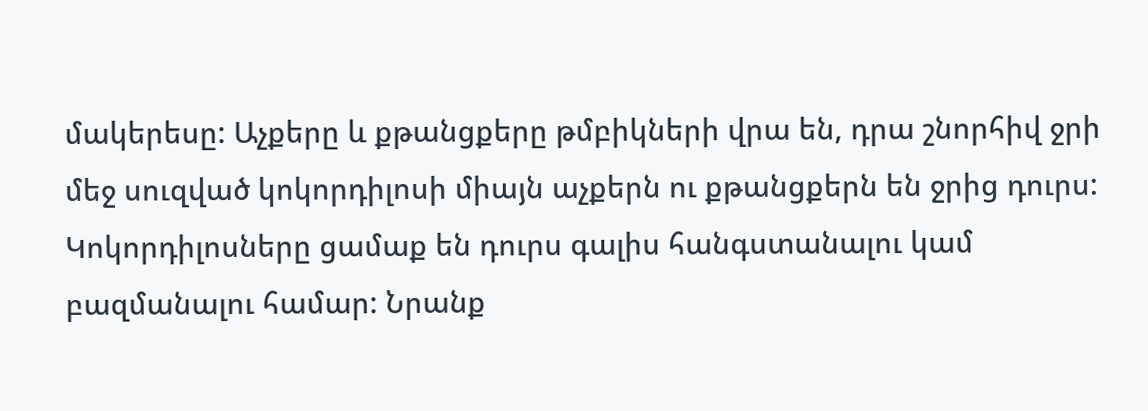մակերեսը: Աչքերը և քթանցքերը թմբիկների վրա են, դրա շնորհիվ ջրի մեջ սուզված կոկորդիլոսի միայն աչքերն ու քթանցքերն են ջրից դուրս: Կոկորդիլոսները ցամաք են դուրս գալիս հանգստանալու կամ բազմանալու համար: Նրանք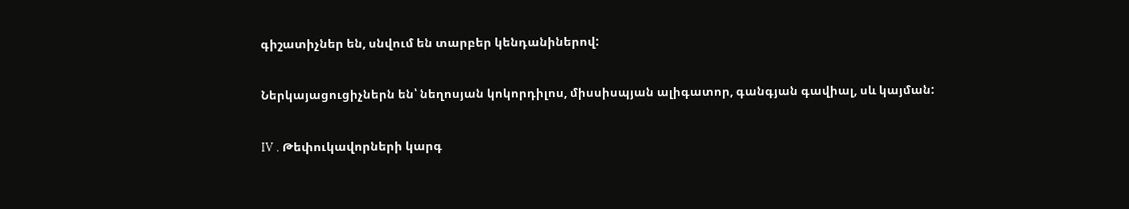գիշատիչներ են, սնվում են տարբեր կենդանիներով:

Ներկայացուցիչներն են՝ նեղոսյան կոկորդիլոս, միսսիսպյան ալիգատոր, գանգյան գավիալ, սև կայման:

IV . Թեփուկավորների կարգ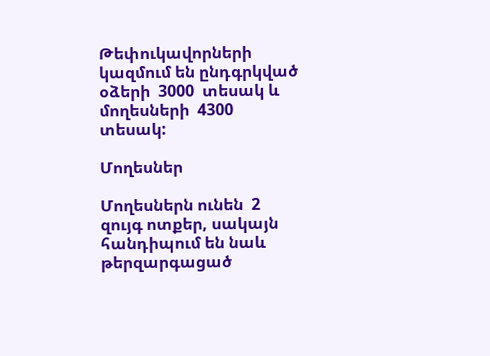Թեփուկավորների կազմում են ընդգրկված օձերի  3000  տեսակ և մողեսների  4300  տեսակ:

Մողեսներ

Մողեսներն ունեն  2  զույգ ոտքեր, սակայն հանդիպում են նաև թերզարգացած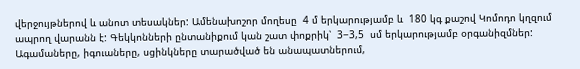վերջույթներով և անոտ տեսակներ: Ամենախոշոր մողեսը  4 մ երկարությամբ և  180 կգ քաշով Կոմոդո կղզում ապրող վարանն է: Գեկկոնների ընտանիքում կան շատ փոքրիկ՝  3−3,5  սմ երկարությամբ օրգանիզմներ: Ագամաները, իգուաները, սցինկները տարածված են անապատներում,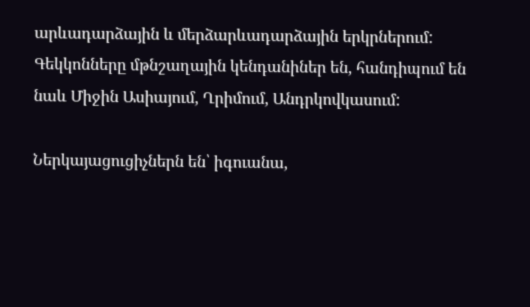արևադարձային և մերձարևադարձային երկրներում: Գեկկոնները մթնշաղային կենդանիներ են, հանդիպում են նաև Միջին Ասիայում, Ղրիմում, Անդրկովկասում:

Ներկայացուցիչներն են՝ իգուանա,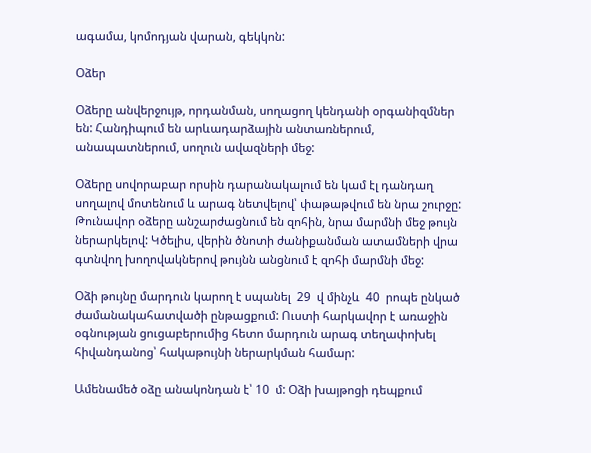ագամա, կոմոդյան վարան, գեկկոն:

Օձեր

Օձերը անվերջույթ, որդանման, սողացող կենդանի օրգանիզմներ են: Հանդիպում են արևադարձային անտառներում, անապատներում, սողուն ավազների մեջ:

Օձերը սովորաբար որսին դարանակալում են կամ էլ դանդաղ սողալով մոտենում և արագ նետվելով՝ փաթաթվում են նրա շուրջը: Թունավոր օձերը անշարժացնում են զոհին, նրա մարմնի մեջ թույն ներարկելով: Կծելիս, վերին ծնոտի ժանիքանման ատամների վրա գտնվող խողովակներով թույնն անցնում է զոհի մարմնի մեջ:

Օձի թույնը մարդուն կարող է սպանել  29  վ մինչև  40  րոպե ընկած ժամանակահատվածի ընթացքում: Ուստի հարկավոր է առաջին օգնության ցուցաբերումից հետո մարդուն արագ տեղափոխել հիվանդանոց՝ հակաթույնի ներարկման համար:

Ամենամեծ օձը անակոնդան է՝ 10  մ: Օձի խայթոցի դեպքում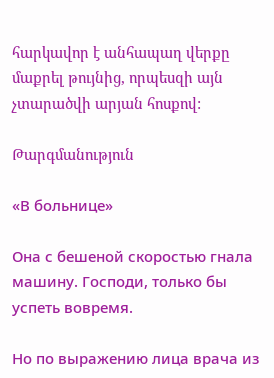հարկավոր է անհապաղ վերքը մաքրել թույնից, որպեսզի այն չտարածվի արյան հոսքով:

Թարգմանություն

«В больнице»

Она с бешеной скоростью гнала машину. Господи, только бы успеть вовремя.

Но по выражению лица врача из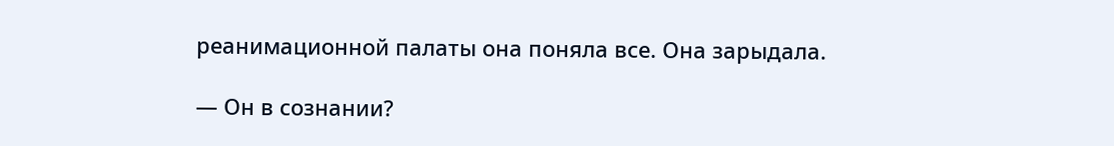реанимационной палаты она поняла все. Она зарыдала.

— Он в сознании?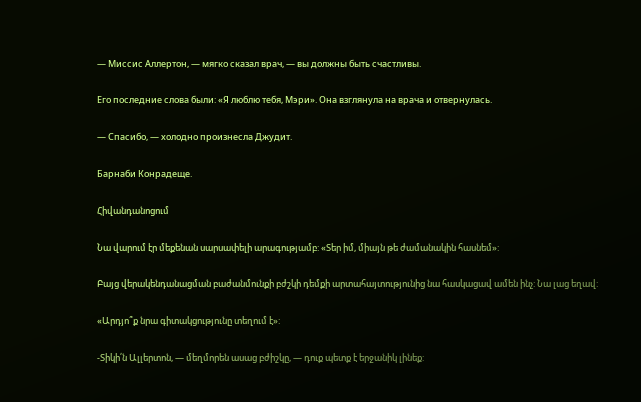— Миссис Аллертон, — мягко сказал врач, — вы должны быть счастливы.

Его последние слова были: «Я люблю тебя, Мэри». Она взглянула на врача и отвернулась.

— Спасибо, — холодно произнесла Джудит.

Барнаби Конрадеще.

Հիվանդանոցում

Նա վարում էր մեքենան սարսափելի արագությամբ: «Տեր իմ, միայն թե ժամանակին հասնեմ»:

Բայց վերակենդանացման բաժանմունքի բժշկի դեմքի արտահայտությունից նա հասկացավ ամեն ինչ: Նա լաց եղավ:

«Արդյո՞ք նրա գիտակցությունը տեղում է»:

-Տիկի՛ն Ալլերտոն, — մեղմորեն ասաց բժիշկը, — դուք պետք է երջանիկ լինեք: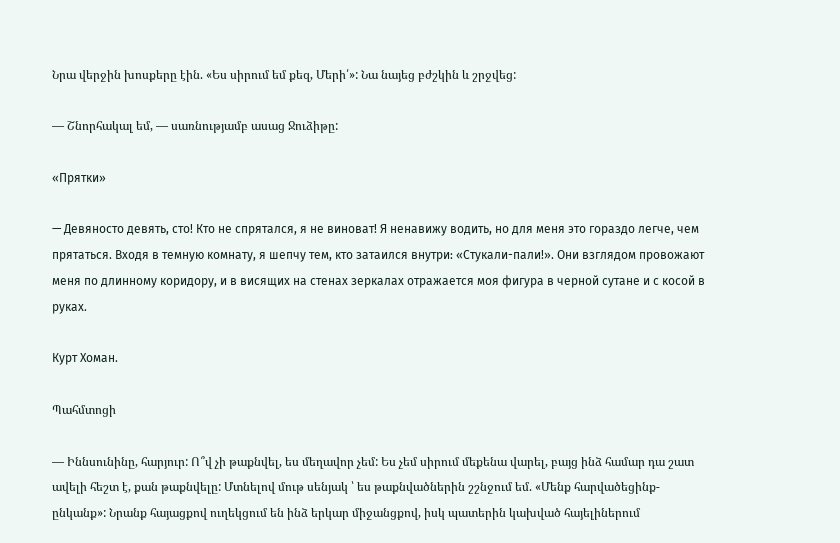Նրա վերջին խոսքերը էին. «Ես սիրում եմ քեզ, Մերի՛»: Նա նայեց բժշկին և շրջվեց:

— Շնորհակալ եմ, — սառնությամբ ասաց Ջուձիթը:

«Прятки»

— Девяносто девять, сто! Кто не спрятался, я не виноват! Я ненавижу водить, но для меня это гораздо легче, чем прятаться. Входя в темную комнату, я шепчу тем, кто затаился внутри: «Стукали-пали!». Они взглядом провожают меня по длинному коридору, и в висящих на стенах зеркалах отражается моя фигура в черной сутане и с косой в руках.

Курт Хоман.

Պահմտոցի

— Իննսունինը, հարյուր: Ո՞վ չի թաքնվել, ես մեղավոր չեմ: Ես չեմ սիրում մեքենա վարել, բայց ինձ համար դա շատ ավելի հեշտ է, քան թաքնվելը: Մտնելով մութ սենյակ ՝ ես թաքնվածներին շշնջում եմ. «Մենք հարվածեցինք-ընկանք»: Նրանք հայացքով ուղեկցում են ինձ երկար միջանցքով, իսկ պատերին կախված հայելիներում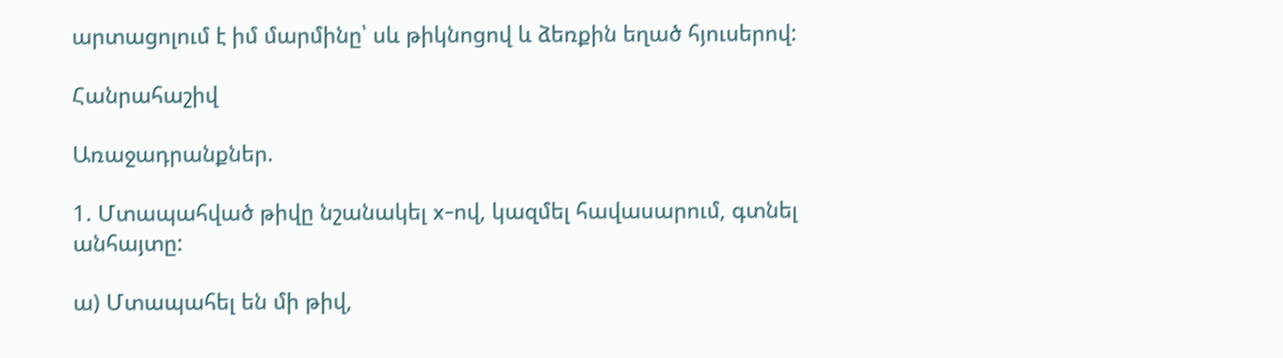արտացոլում է իմ մարմինը՝ սև թիկնոցով և ձեռքին եղած հյուսերով:

Հանրահաշիվ

Առաջադրանքներ.

1. Մտապահված թիվը նշանակել x-ով, կազմել հավասարում, գտնել անհայտը:

ա) Մտապահել են մի թիվ,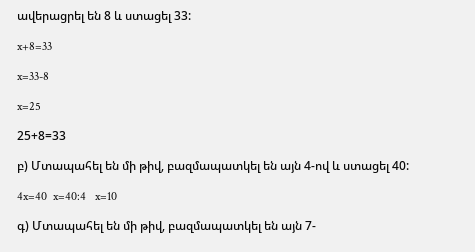ավերացրել են 8 և ստացել 33:

x+8=33

x=33-8

x=25

25+8=33

բ) Մտապահել են մի թիվ, բազմապատկել են այն 4-ով և ստացել 40:

4x=40  x=40:4   x=10

գ) Մտապահել են մի թիվ, բազմապատկել են այն 7-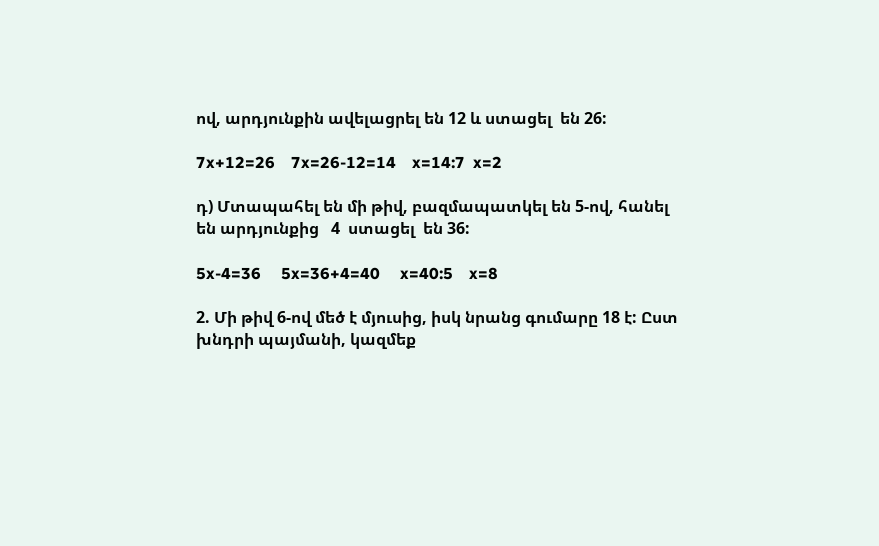ով, արդյունքին ավելացրել են 12 և ստացել  են 26:

7x+12=26    7x=26-12=14    x=14:7  x=2

դ) Մտապահել են մի թիվ, բազմապատկել են 5-ով, հանել են արդյունքից   4  ստացել  են 36:

5x-4=36     5x=36+4=40     x=40:5    x=8

2. Մի թիվ 6-ով մեծ է մյուսից, իսկ նրանց գումարը 18 է: Ըստ խնդրի պայմանի, կազմեք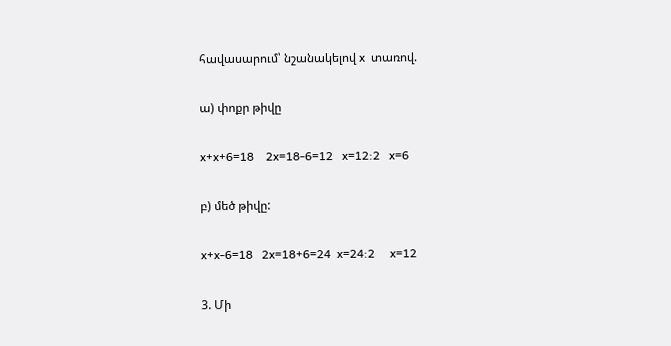հավասարում՝ նշանակելով x  տառով.

ա) փոքր թիվը

x+x+6=18    2x=18-6=12   x=12:2   x=6

բ) մեծ թիվը:

x+x-6=18   2x=18+6=24  x=24:2     x=12

3. Մի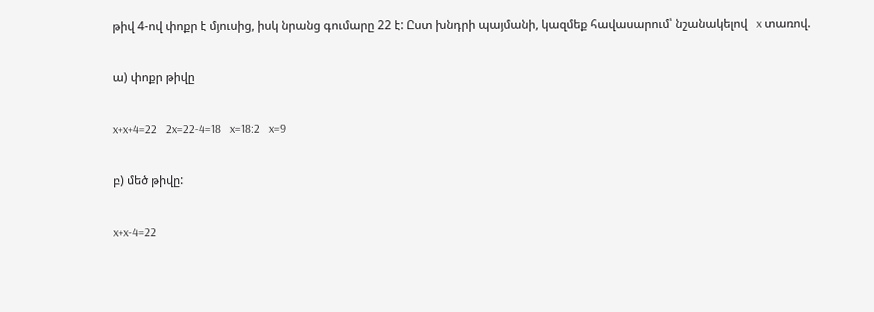թիվ 4-ով փոքր է մյուսից, իսկ նրանց գումարը 22 է: Ըստ խնդրի պայմանի, կազմեք հավասարում՝ նշանակելով   x տառով.

ա) փոքր թիվը

x+x+4=22   2x=22-4=18   x=18:2   x=9

բ) մեծ թիվը:

x+x-4=22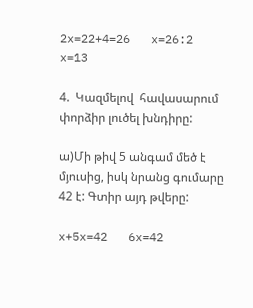2x=22+4=26   x=26:2 x=13

4.  Կազմելով  հավասարում փորձիր լուծել խնդիրը:

ա)Մի թիվ 5 անգամ մեծ է մյուսից, իսկ նրանց գումարը 42 է: Գտիր այդ թվերը:

x+5x=42   6x=42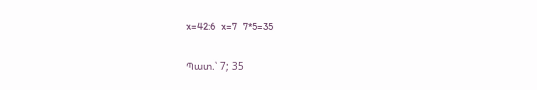x=42:6   x=7   7*5=35

Պատ.՝ 7; 35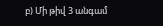բ) Մի թիվ 3 անգամ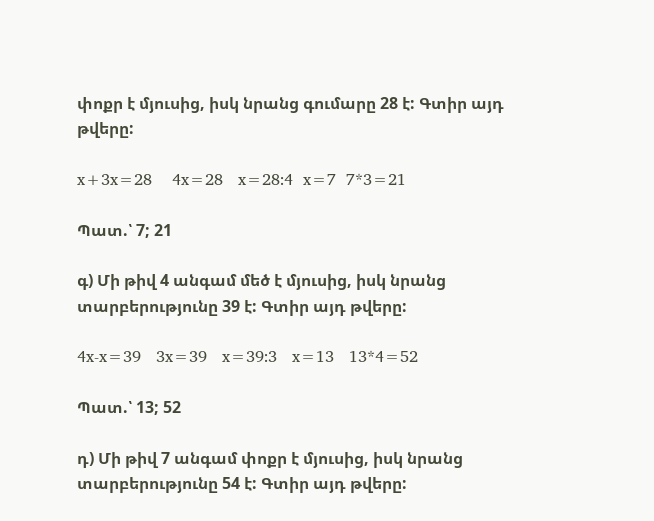փոքր է մյուսից, իսկ նրանց գումարը 28 է: Գտիր այդ թվերը:

x+3x=28    4x=28   x=28:4  x=7  7*3=21

Պատ.՝ 7; 21

գ) Մի թիվ 4 անգամ մեծ է մյուսից, իսկ նրանց տարբերությունը 39 է: Գտիր այդ թվերը:

4x-x=39   3x=39   x=39:3   x=13   13*4=52

Պատ.՝ 13; 52

դ) Մի թիվ 7 անգամ փոքր է մյուսից, իսկ նրանց տարբերությունը 54 է: Գտիր այդ թվերը: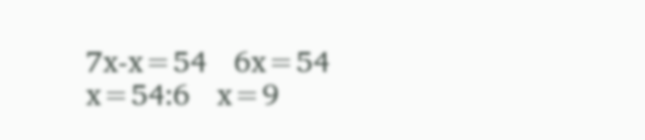7x-x=54   6x=54  x=54:6   x=9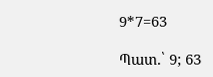9*7=63

Պատ.՝ 9; 63